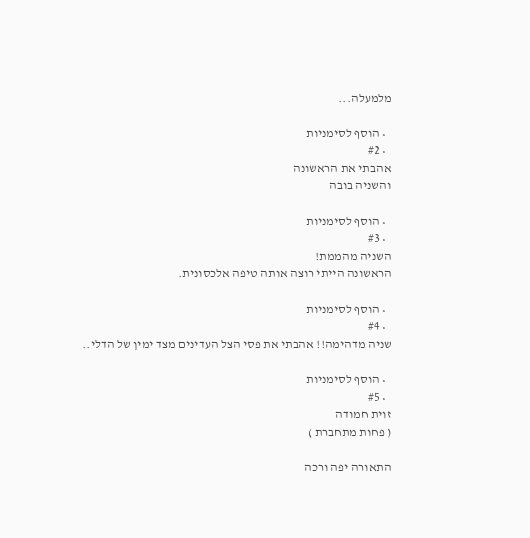מלמעלה...

  • הוסף לסימניות
  • #2
אהבתי את הראשונה
והשניה בובה

  • הוסף לסימניות
  • #3
השניה מהממת!
הראשונה הייתי רוצה אותה טיפה אלכסונית.

  • הוסף לסימניות
  • #4
שניה מדהימה!! אהבתי את פסי הצל העדינים מצד ימין של הדלי..

  • הוסף לסימניות
  • #5
זוית חמודה
( פחות מתחברת )

התאורה יפה ורכה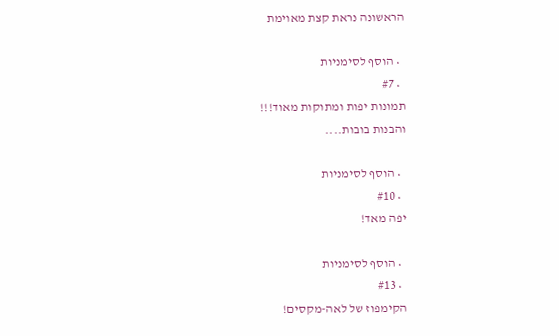הראשונה נראת קצת מאוימת

  • הוסף לסימניות
  • #7
תמונות יפות ומתוקות מאוד!!!
והבנות בובות....

  • הוסף לסימניות
  • #10
יפה מאד!

  • הוסף לסימניות
  • #13
הקימפוז של לאה-מקסים!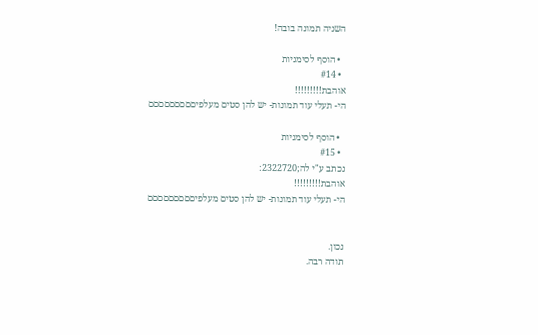השניה תמונה בובה!

  • הוסף לסימניות
  • #14
אוהבת!!!!!!!!!
הי- תעלי עוד תמונות- יש להן סטים מעלפיםםםםםםםםם

  • הוסף לסימניות
  • #15
נכתב ע"י לה;2322720:
אוהבת!!!!!!!!!
הי- תעלי עוד תמונות- יש להן סטים מעלפיםםםםםםםםם


נכון.
תודה רבה.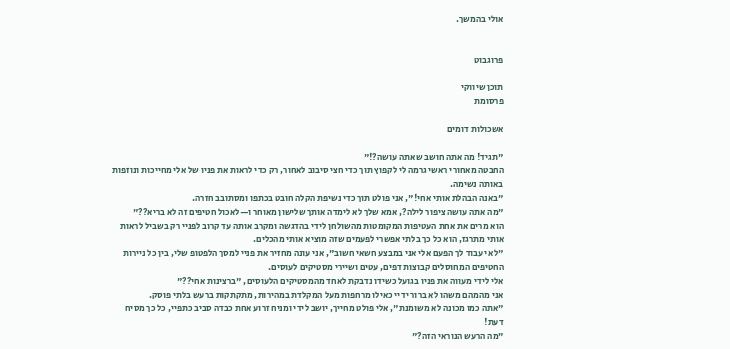אולי בהמשך.


פרוגבוט

תוכן שיווקי
פרסומת

אשכולות דומים

"תגיד! מה אתה חושב שאתה עושה?!"
החבטה מאחורי ראשי גרמה לי לקפוץ תוך כדי חצי סיבוב לאחור, רק כדי לראות את פניו של אלי מחייכות ונוזפות באותה נשימה.
"באנה הבהלת אותי אחי!", אני פולט תוך כדי נשיפת הקלה חובט בכתפו ומסתובב חזרה.
"מה אתה עושה ציפור לילה?, אמא שלך לא לימדה אותך שלישון מאוחר ו—לאכול חטיפים זה לא בריא??"
הוא מרים את אחת העטיפות המקומטות מהשולחן לידי בהדגשה ומקרב אותה עד קרוב לפניי רק בשביל לראות אותי מתרגז, הוא כל כך בלתי אפשרי לפעמים שזה מוציא אותי מהכלים.
"לא יעבוד לך הפעם אלי אני במבצע חשאי חשוב", אני עונה מחזיר את פניי למסך הלפטופ שלי, בין כל ניירות החטיפים המחוסלים קבוצות דפים, עטים ושיירי מסטיקים לעוסים.
אלי לידי מעווה את פניו בגועל כשידו נדבקת לאחד מהמסטיקים הלעוסים, "ברצינות אחי??"
אני מהמהם משהו לא ברור ידיי כאילו מרחפות מעל המקלדת במהירות, מתקתקות ברעש בלתי פוסק.
"אתה כמו מכונה לא משומנת", אלי פולט מחייך, יושב לידי ומניח זרוע אחת כבדה סביב כתפיי, כל כך מסיח דעת!
"מה הרעש הנוראי הזה?"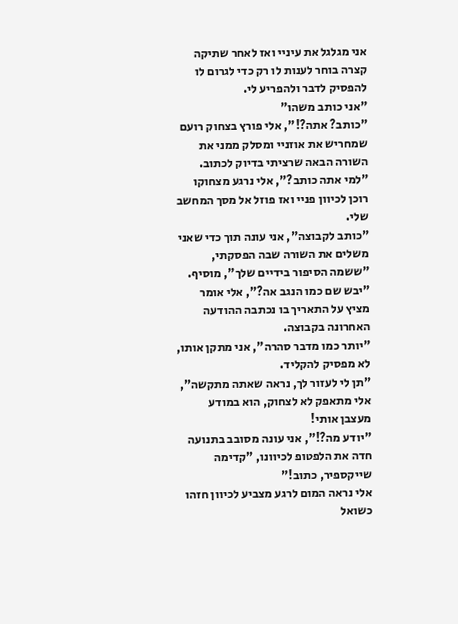אני מגלגל את עיניי ואז לאחר שתיקה קצרה בוחר לענות לו רק כדי לגרום לו להפסיק לדבר ולהפריע לי.
"אני כותב משהו"
"כותב? אתה?!", אלי פורץ בצחוק רועם שמחריש את אוזניי ומסלק ממני את השורה הבאה שרציתי בדיוק לכתוב.
"למי אתה כותב?", אלי נרגע מצחוקו רוכן לכיוון פניי ואז פוזל אל מסך המחשב שלי.
"כותב לקבוצה", אני עונה תוך כדי שאני משלים את השורה שבה הפסקתי, "ששמה הסיפור בידיים שלך", מוסיף.
"יבש שם כמו הנגב אה?", אלי אומר מציץ על התאריך בו נכתבה ההודעה האחרונה בקבוצה.
"יותר כמו מדבר סהרה", אני מתקן אותו, לא מפסיק להקליד.
"תן לי לעזור לך, נראה שאתה מתקשה", אלי מתאפק לא לצחוק, הוא במודע מעצבן אותי!
"יודע מה?!", אני עונה מסובב בתנועה חדה את הלפטופ לכיוונו, "קדימה שייקספיר, כתוב!"
אלי נראה המום לרגע מצביע לכיוון חזהו כשואל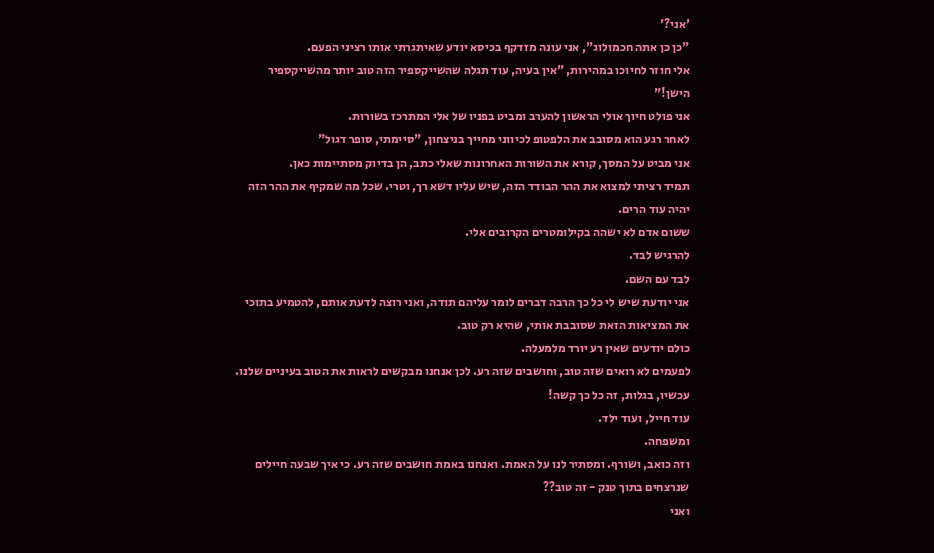'אני?'
"כן כן אתה חכמולוג", אני עונה מזדקף בכיסא יודע שאיתגרתי אותו רציני הפעם.
אלי חוזר לחיוכו במהירות, "אין בעיה, עוד תגלה שהשייקספיר הזה טוב יותר מהשייקספיר הישן!"
אני פולט חיוך אולי הראשון להערב ומביט בפניו של אלי המתרכז בשורות.
לאחר רגע הוא מסובב את הלפטופ לכיווני מחייך בניצחון, "סיימתי, סופר דגול"
אני מביט על המסך, קורא את השורות האחרונות שאלי כתב, הן בדיוק מסתיימות כאן.
תמיד רציתי למצוא את ההר הבודד הזה, שיש עליו דשא רך, וטרי. שכל מה שמקיף את ההר הזה יהיה עוד הרים.
ששום אדם לא ישהה בקילומטרים הקרובים אלי.
להרגיש לבד.
לבד עם השם.
אני יודעת שיש לי כל כך הרבה דברים לומר עליהם תודה, ואני רוצה לדעת אותם, להטמיע בתוכי את המציאות הזאת שסובבת אותי, שהיא רק טוב.
כולם יודעים שאין רע יורד מלמעלה.
לפעמים לא רואים שזה טוב, וחושבים שזה רע. לכן אנחנו מבקשים לראות את הטוב בעיניים שלנו.
עכשיו, בגלות, זה כל כך קשה!
עוד חייל, ועוד ילד.
ומשפחה.
וזה כואב, ושורף. ומסתיר לנו על האמת. ואנחנו באמת חושבים שזה רע. כי איך שבעה חיילים שנרצחים בתוך טנק - זה טוב??
ואני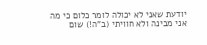יודעת שאני לא יכולה לומר כלום כי מה אני מבינה ולא חוויתי (ב"ה!) שום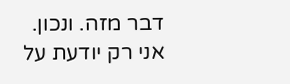דבר מזה. ונכון.
אני רק יודעת על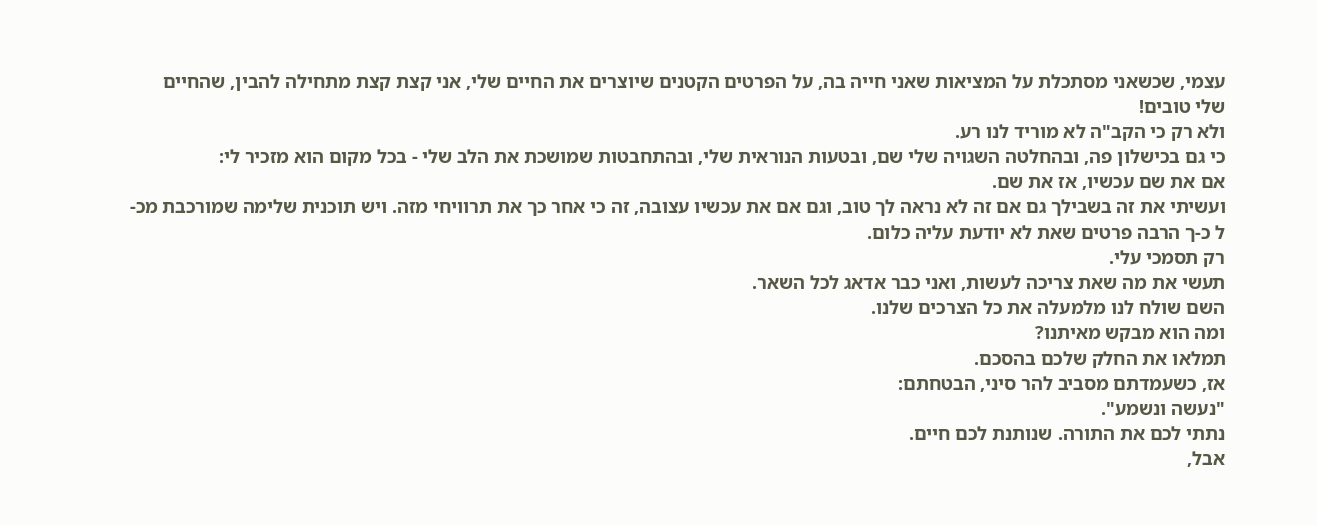עצמי, שכשאני מסתכלת על המציאות שאני חייה בה, על הפרטים הקטנים שיוצרים את החיים שלי, אני קצת קצת מתחילה להבין, שהחיים שלי טובים!
ולא רק כי הקב"ה לא מוריד לנו רע.
כי גם בכישלון פה, ובהחלטה השגויה שלי שם, ובטעות הנוראית שלי, ובהתחבטות שמושכת את הלב שלי - בכל מקום הוא מזכיר לי:
אם את שם עכשיו, אז את שם.
ועשיתי את זה בשבילך גם אם זה לא נראה לך טוב, וגם אם את עכשיו עצובה, זה כי אחר כך את תרוויחי מזה. ויש תוכנית שלימה שמורכבת מכ-ל כ-ך הרבה פרטים שאת לא יודעת עליה כלום.
רק תסמכי עלי.
תעשי את מה שאת צריכה לעשות, ואני כבר אדאג לכל השאר.
השם שולח לנו מלמעלה את כל הצרכים שלנו.
ומה הוא מבקש מאיתנו?
תמלאו את החלק שלכם בהסכם.
אז, כשעמדתם מסביב להר סיני, הבטחתם:
"נעשה ונשמע".
נתתי לכם את התורה. שנותנת לכם חיים.
אבל,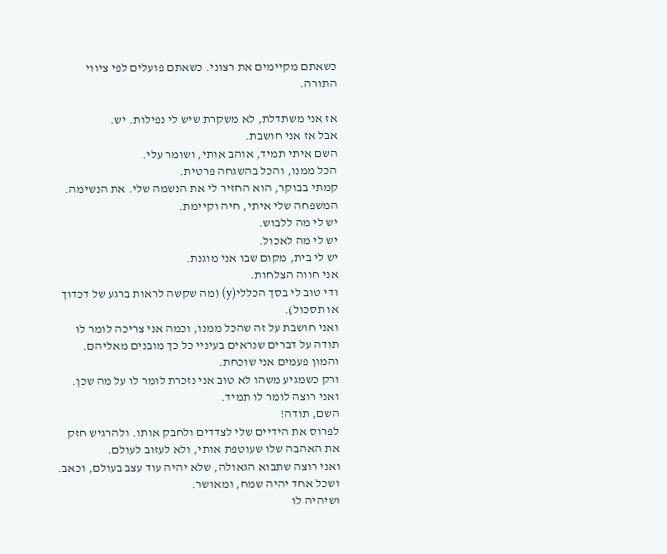כשאתם מקיימים את רצוני. כשאתם פועלים לפי ציווי התורה.

אז אני משתדלת, לא משקרת שיש לי נפילות. יש.
אבל אז אני חושבת.
השם איתי תמיד, אוהב אותי, ושומר עלי.
הכל ממנו, והכל בהשגחה פרטית.
קמתי בבוקר, הוא החזיר לי את הנשמה שלי. את הנשימה.
המשפחה שלי איתי, חיה וקיימת.
יש לי מה ללבוש.
יש לי מה לאכול.
יש לי בית, מקום שבו אני מוגנת.
אני חווה הצלחות.
ודי טוב לי בסך הכללי(y) (מה שקשה לראות ברגע של דכדוך או תסכול).
ואני חושבת על זה שהכל ממנו, וכמה אני צריכה לומר לו תודה על דברים שנראים בעיניי כל כך מובנים מאליהם.
והמון פעמים אני שוכחת.
ורק כשמגיע משהו לא טוב אני נזכרת לומר לו על מה שכן.
ואני רוצה לומר לו תמיד.
השם, תודה!
לפרוס את הידיים שלי לצדדים ולחבק אותו. ולהרגיש חזק את האהבה שלו שעוטפת אותי, ולא לעזוב לעולם.
ואני רוצה שתבוא הגאולה, שלא יהיה עוד עצב בעולם, וכאב.
ושכל אחד יהיה שמח, ומאושר.
ושיהיה לו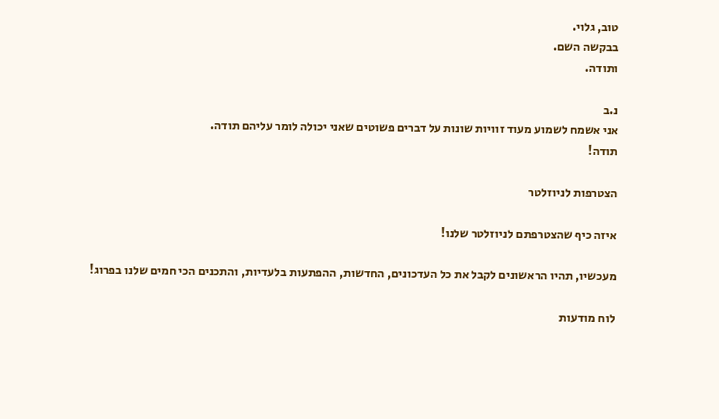טוב, גלוי.
בבקשה השם.
ותודה.

נ.ב
אני אשמח לשמוע מעוד זוויות שונות על דברים פשוטים שאני יכולה לומר עליהם תודה.
תודה!

הצטרפות לניוזלטר

איזה כיף שהצטרפתם לניוזלטר שלנו!

מעכשיו, תהיו הראשונים לקבל את כל העדכונים, החדשות, ההפתעות בלעדיות, והתכנים הכי חמים שלנו בפרוג!

לוח מודעות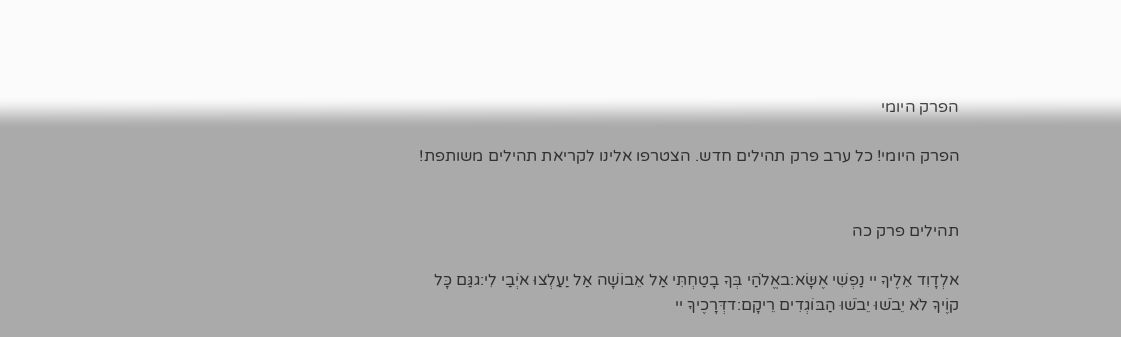הפרק היומי

הפרק היומי! כל ערב פרק תהילים חדש. הצטרפו אלינו לקריאת תהילים משותפת!


תהילים פרק כה

אלְדָוִד אֵלֶיךָ יי נַפְשִׁי אֶשָּׂא:באֱלֹהַי בְּךָ בָטַחְתִּי אַל אֵבוֹשָׁה אַל יַעַלְצוּ אֹיְבַי לִי:גגַּם כָּל קוֶֹיךָ לֹא יֵבֹשׁוּ יֵבֹשׁוּ הַבּוֹגְדִים רֵיקָם:דדְּרָכֶיךָ יי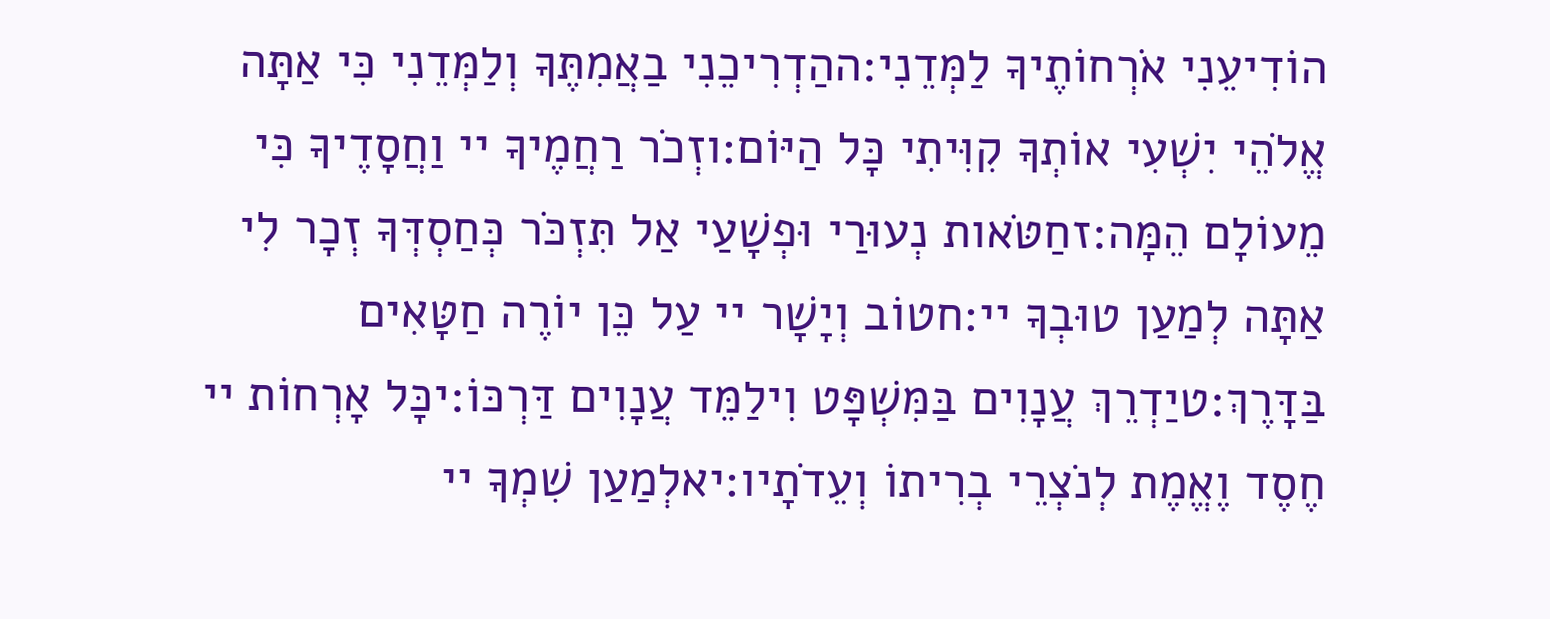הוֹדִיעֵנִי אֹרְחוֹתֶיךָ לַמְּדֵנִי:ההַדְרִיכֵנִי בַאֲמִתֶּךָ וְלַמְּדֵנִי כִּי אַתָּה אֱלֹהֵי יִשְׁעִי אוֹתְךָ קִוִּיתִי כָּל הַיּוֹם:וזְכֹר רַחֲמֶיךָ יי וַחֲסָדֶיךָ כִּי מֵעוֹלָם הֵמָּה:זחַטֹּאות נְעוּרַי וּפְשָׁעַי אַל תִּזְכֹּר כְּחַסְדְּךָ זְכָר לִי אַתָּה לְמַעַן טוּבְךָ יי:חטוֹב וְיָשָׁר יי עַל כֵּן יוֹרֶה חַטָּאִים בַּדָּרֶךְ:טיַדְרֵךְ עֲנָוִים בַּמִּשְׁפָּט וִילַמֵּד עֲנָוִים דַּרְכּוֹ:יכָּל אָרְחוֹת יי חֶסֶד וֶאֱמֶת לְנֹצְרֵי בְרִיתוֹ וְעֵדֹתָיו:יאלְמַעַן שִׁמְךָ יי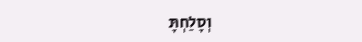וְסָלַחְתָּ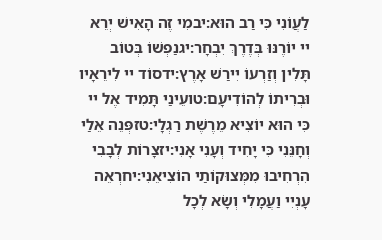לַעֲוֹנִי כִּי רַב הוּא:יבמִי זֶה הָאִישׁ יְרֵא יי יוֹרֶנּוּ בְּדֶרֶךְ יִבְחָר:יגנַפְשׁוֹ בְּטוֹב תָּלִין וְזַרְעוֹ יִירַשׁ אָרֶץ:ידסוֹד יי לִירֵאָיו וּבְרִיתוֹ לְהוֹדִיעָם:טועֵינַי תָּמִיד אֶל יי כִּי הוּא יוֹצִיא מֵרֶשֶׁת רַגְלָי:טזפְּנֵה אֵלַי וְחָנֵּנִי כִּי יָחִיד וְעָנִי אָנִי:יזצָרוֹת לְבָבִי הִרְחִיבוּ מִמְּצוּקוֹתַי הוֹצִיאֵנִי:יחרְאֵה עָנְיִי וַעֲמָלִי וְשָׂא לְכָל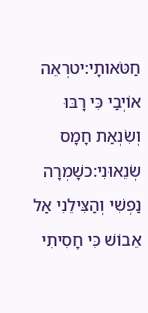חַטֹּאותָי:יטרְאֵה אוֹיְבַי כִּי רָבּוּ וְשִׂנְאַת חָמָס שְׂנֵאוּנִי:כשָׁמְרָה נַפְשִׁי וְהַצִּילֵנִי אַל אֵבוֹשׁ כִּי חָסִיתִי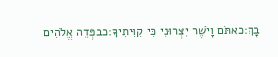בָךְ:כאתֹּם וָיֹשֶׁר יִצְּרוּנִי כִּי קִוִּיתִיךָ:כבפְּדֵה אֱלֹהִים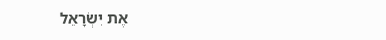אֶת יִשְׂרָאֵל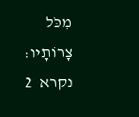מִכֹּל צָרוֹתָיו:
נקרא  2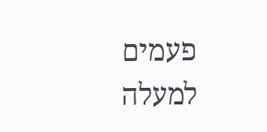פעמים
למעלה